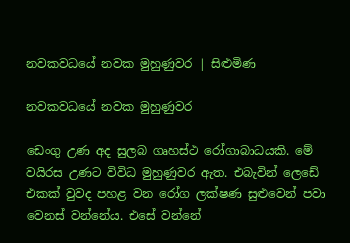නවකවධයේ නවක මුහුණුවර | සිළුමිණ

නවකවධයේ නවක මුහුණුවර

ඩෙංගු උණ අද සුලබ ගෘහස්ථ රෝගාබාධයකි. මේ වයිරස උණට විවිධ මුහුණුවර ඇත. එබැවින් ලෙඩේ එකක් වුවද පහළ වන රෝග ලක්ෂණ සුළුවෙන් පවා වෙනස් වන්නේය. එසේ වන්නේ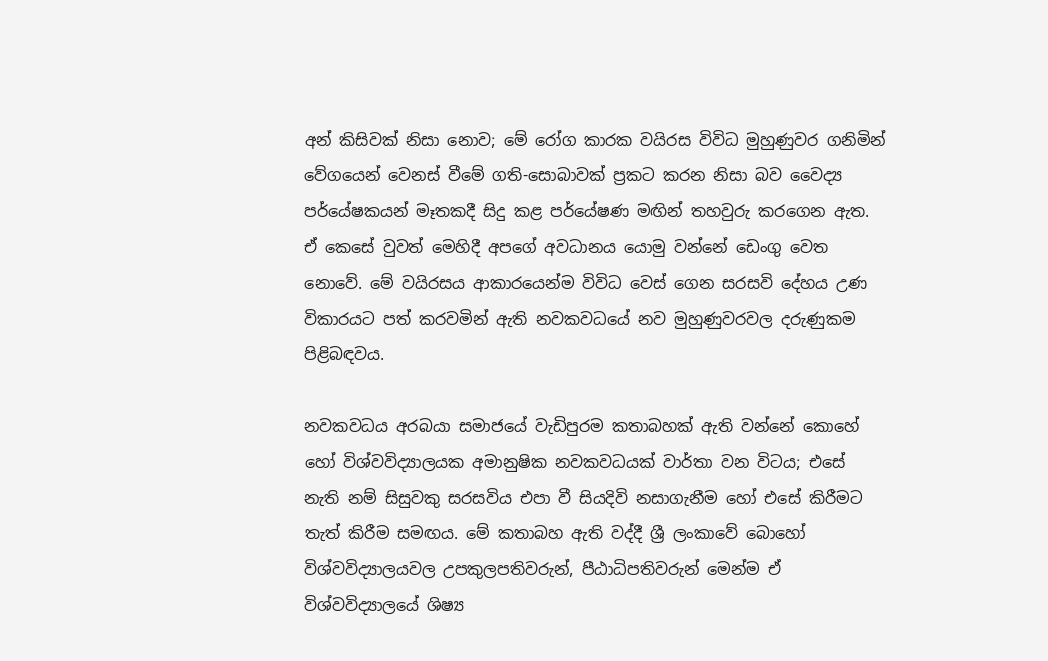අන් කිසිවක් නිසා නොව; මේ රෝග කාරක වයිරස විවිධ මුහුණුවර ගනිමින් වේගයෙන් වෙනස් වීමේ ගති-සොබාවක් ප්‍රකට කරන නිසා බව වෛද්‍ය පර්යේෂකයන් මෑතකදී සිදු කළ පර්යේෂණ මඟින් තහවුරු කරගෙන ඇත. ඒ කෙසේ වුවත් මෙහිදී අපගේ අවධානය යොමු වන්නේ ඩෙංගු වෙත නොවේ. මේ වයිරසය ආකාරයෙන්ම විවිධ වෙස් ගෙන සරසවි දේහය උණ විකාරයට පත් කරවමින් ඇති නවකවධයේ නව මුහුණුවරවල දරුණුකම පිළිබඳවය.

නවකවධය අරබයා සමාජයේ වැඩිපුරම කතාබහක් ඇති වන්නේ කොහේ හෝ විශ්වවිද්‍යාලයක අමානුෂික නවකවධයක් වාර්තා වන විටය; එසේ නැති නම් සිසුවකු සරසවිය එපා වී සියදිවි නසාගැනීම හෝ එසේ කිරීමට තැත් කිරීම සමඟය. මේ කතාබහ ඇති වද්දී ශ්‍රී ලංකාවේ බොහෝ විශ්වවිද්‍යාලයවල උපකුලපතිවරුන්, පීඨාධිපතිවරුන් මෙන්ම ඒ විශ්වවිද්‍යාලයේ ශිෂ්‍ය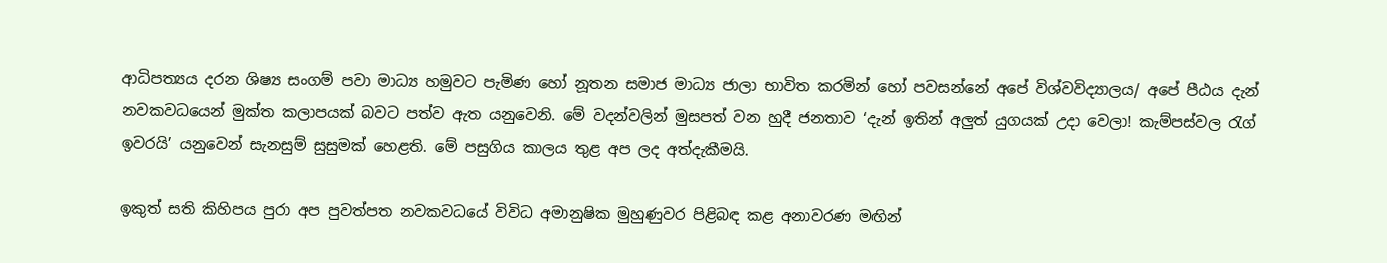ආධිපත්‍යය දරන ශිෂ්‍ය සංගම් පවා මාධ්‍ය හමුවට පැමිණ හෝ නූතන සමාජ මාධ්‍ය ජාලා භාවිත කරමින් හෝ පවසන්නේ අපේ විශ්වවිද්‍යාලය/ අපේ පීඨය දැන් නවකවධයෙන් මුක්ත කලාපයක් බවට පත්ව ඇත යනුවෙනි. මේ වදන්වලින් මුසපත් වන හුදී ජනතාව ‘දැන් ඉතින් අලුත් යුගයක් උදා වෙලා! කැම්පස්වල රැග් ඉවරයි’ යනුවෙන් සැනසුම් සුසුමක් හෙළති. මේ පසුගිය කාලය තුළ අප ලද අත්දැකීමයි.

ඉකුත් සති කිහිපය පුරා අප පුවත්පත නවකවධයේ විවිධ අමානුෂික මුහුණුවර පිළිබඳ කළ අනාවරණ මඟින්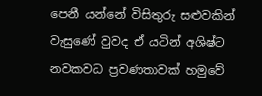පෙනී යන්නේ විසිතුරු ‍‍සළුවකින් වැසුණේ වුවද ඒ යටින් අශිෂ්ට නවකවධ ප්‍රවණතාවක් හමුවේ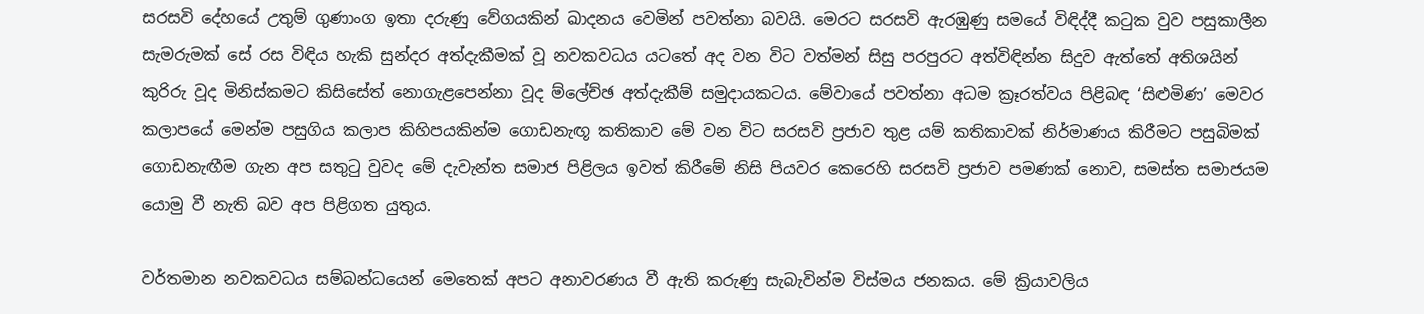සරසවි දේහයේ උතුම් ගුණාංග ඉතා දරුණු වේගයකින් ඛාදනය වෙමින් පවත්නා බවයි. මෙරට සරසවි ඇරඹුණු සමයේ විඳිද්දී කටුක වුව පසුකාලීන සැමරුමක් සේ රස විඳිය හැකි සුන්දර අත්දැකීමක් වූ නවකවධය යටතේ අද වන විට වත්මන් සිසු පරපුරට අත්විඳින්න සිදුව ඇත්තේ අතිශයින් කුරිරු වූද මිනිස්කමට කිසිසේත් නොගැළපෙන්න‍ා වූද ම්ලේච්ඡ අත්දැකීම් සමුදායකටය. මේවායේ පවත්නා අධම ක්‍රෑරත්වය පිළිබඳ ‘සිළුමිණ’ මෙවර කලාපයේ මෙන්ම පසුගිය කලාප කිහිපයකින්ම ගොඩනැඟූ කතිකාව මේ වන විට සරසවි ප්‍රජාව තුළ යම් කතිකාවක් නිර්මාණය කිරීමට පසුබිමක් ගොඩනැඟීම ගැන අප සතුටු වුවද මේ දැවැන්ත සමාජ පිළිලය ඉවත් කිරීමේ නිසි පියවර කෙරෙහි සරසවි ප්‍රජාව පමණක් නොව, සමස්ත සමාජයම යොමු වී නැති බව අප පිළිගත යුතුය.

වර්තමාන නවකවධය සම්බන්ධයෙන් මෙතෙක් අපට අනාවරණය වී ඇති කරුණු සැබැවින්ම විස්මය ජනකය. මේ ක්‍රියාවලිය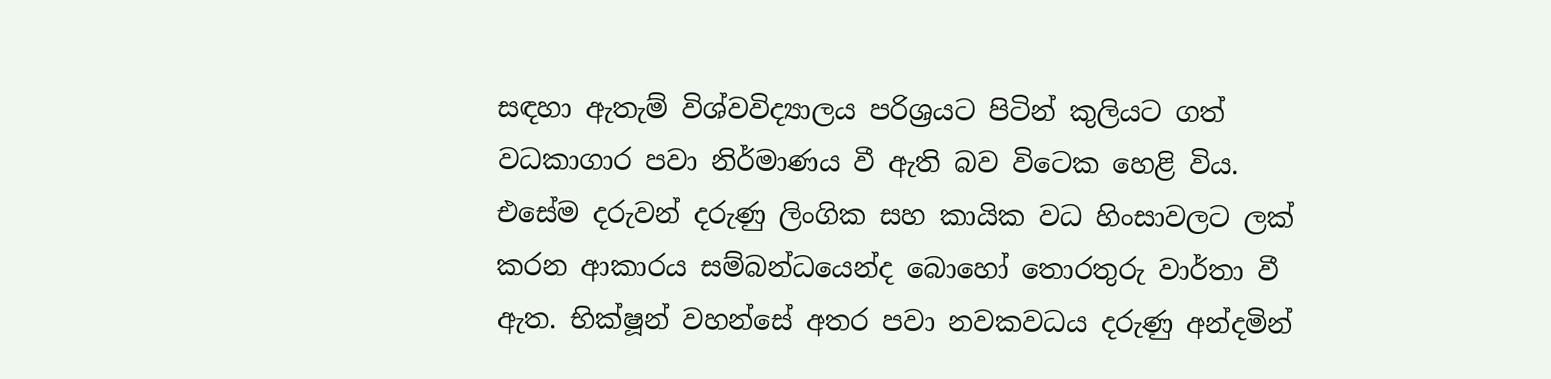සඳහා ඇතැම් විශ්වවිද්‍යාලය පරිශ්‍රයට පිටින් කුලියට ගත් වධකාගාර පවා නිර්මාණය වී ඇති බව විටෙක හෙළි විය. එසේම දරුවන් දරුණු ලිංගික සහ කායික වධ හිංසාවලට ලක් කරන ආකාරය සම්බන්ධයෙන්ද බොහෝ තොරතුරු වාර්තා වී ඇත. භික්ෂූන් වහන්සේ අතර පවා නවකවධය දරුණු අන්දමින්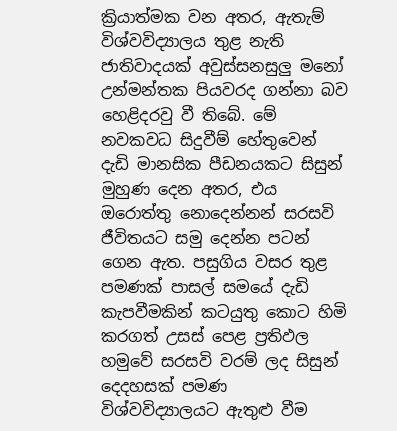ක්‍රියාත්මක වන අතර, ඇතැම් විශ්වවිද්‍යාලය තුළ නැති ජාතිවාදයක් අවුස්සනසුලු මනෝ උන්මන්තක පියවරද ගන්නා බව හෙළිදරවු වී තිබේ. මේ නවකවධ සිදුවීම් හේතුවෙන් දැඩි මානසික පීඩනයකට සිසුන් මුහුණ දෙන අතර, එය ඔරොත්තු නොදෙන්නන් සරසවි ජීවිතයට සමු දෙන්න පටන් ගෙන ඇත. පසුගිය වසර තුළ පමණක් පාසල් සමයේ දැඩි කැපවීමකින් කටයුතු කොට හිමි කරගත් උසස් පෙළ ප්‍රතිඵල හමුවේ සරසවි වරම් ලද සිසුන් දෙදහසක් පමණ විශ්වවිද්‍යාලයට ඇතුළු වීම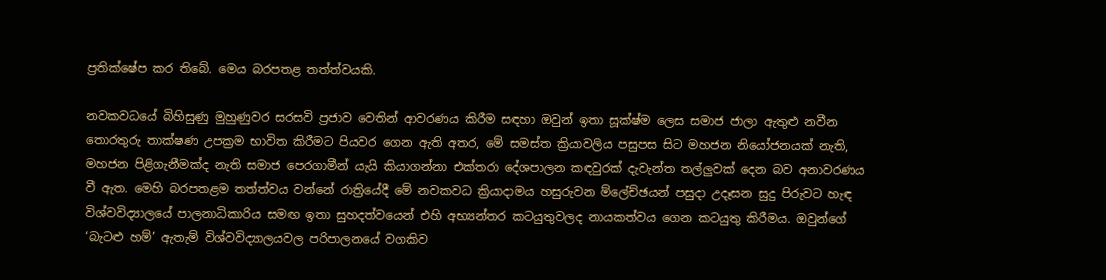ප්‍රතික්ෂේප කර තිබේ. මෙය බරපතළ තත්ත්වයකි.

නවකවධයේ බිහිසුණු මුහුණුවර සරසවි ප්‍රජාව වෙතින් ආවරණය කිරීම සඳහා ඔවුන් ඉතා සූක්ෂ්ම ලෙස සමාජ ජාලා ඇතුළු නවීන තොරතුරු තාක්ෂණ උපක්‍රම භාවිත කිරීමට පියවර ගෙන ඇති අතර, මේ සමස්ත ක්‍රියාවලිය පසුපස සිට මහජන නියෝජනයක් නැති, මහජන පිළිගැනීමක්ද නැති සමාජ පෙරගාමීන් යැයි කියාගන්නා එක්තරා දේශපාලන කඳවුරක් දැවැන්ත තල්ලුවක් දෙන බව අනාවරණය වී ඇත. මෙහි බරපතළම තත්ත්වය වන්නේ රාත්‍රියේදී මේ නවකවධ ක්‍රියාදාමය හසුරුවන ම්ලේච්ඡයන් පසුදා උදෑසන සුදු පිරුවට හැඳ විශ්වවිද්‍යාලයේ පාලනාධිකාරිය සමඟ ඉතා සුහදත්වයෙන් එහි අභ්‍යන්තර කටයුතුවලද නායකත්වය ගෙන කටයුතු කිරීමය. ඔවුන්ගේ ‘බැටළු හම්’ ඇතැම් විශ්වවිද්‍යාලයවල පරිපාලනයේ වගකිව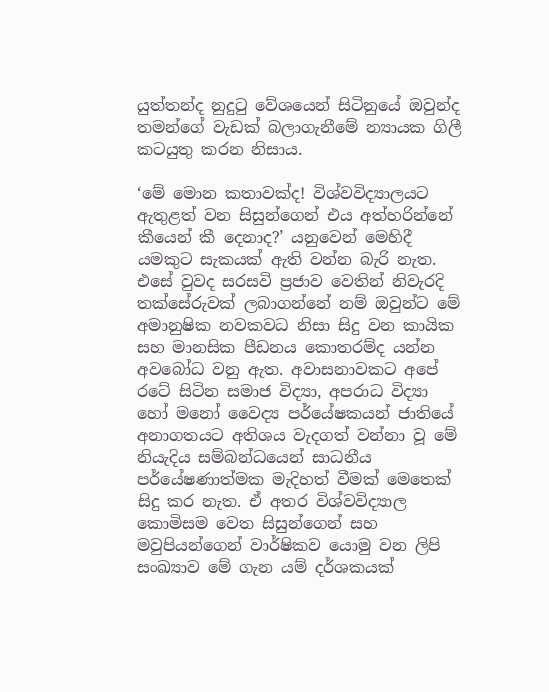යුත්තන්ද නුදුටු වේශයෙන් සිටිනුයේ ඔවුන්ද තමන්ගේ වැඩක් බලාගැනීමේ න්‍යායක ගිලී කටයුතු කරන නිසාය.

‘මේ මොන කතාවක්ද! විශ්වවිද්‍යාලයට ඇතුළත් වන සිසුන්ගෙන් එය අත්හරින්නේ කීයෙන් කී දෙනාද?’ යනුවෙන් මෙහිදී යමකුට සැකයක් ඇති වන්න බැරි නැත. එසේ වුවද සරසවි ප්‍රජාව වෙතින් නිවැරදි තක්සේරුවක් ලබාගන්නේ නම් ඔවුන්ට මේ අමානුෂික නවකවධ නිසා සිදු වන කායික සහ මානසික පීඩනය කොතරම්ද යන්න අවබෝධ වනු ඇත. අවාසනාවකට අපේ රටේ සිටින සමාජ විද්‍යා, අපරාධ විද්‍යා හෝ මනෝ වෛද්‍ය පර්යේෂකයන් ජාතියේ අනාගතයට අතිශය වැදගත් වන්නා වූ මේ නියැදිය සම්බන්ධයෙන් සාධනීය පර්යේෂණාත්මක මැදිහත් වීමක් මෙතෙක් සිදු කර නැත. ඒ අතර විශ්වවිද්‍යාල කොමිසම වෙත සිසුන්ගෙන් සහ මවුපියන්ගෙන් වාර්ෂිකව යොමු වන ලිපි සංඛ්‍යාව මේ ගැන යම් දර්ශකයක්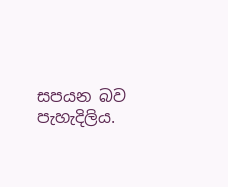සපයන බව පැහැදිලිය.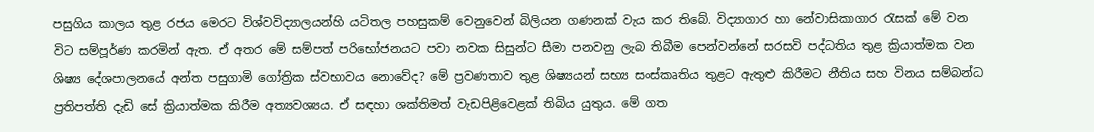පසුගිය කාලය තුළ රජය මෙරට විශ්වවිද්‍යාලයන්හි යටිතල පහසුකම් වෙනුවෙන් බිලියන ගණනක් වැය කර තිබේ. විද්‍යාගාර හා නේවාසිකාගාර රැසක් මේ වන විට සම්පූර්ණ කරමින් ඇත. ඒ අතර මේ සම්පත් පරිභෝජනයට පවා නවක සිසුන්ට සීමා පනවනු ලැබ තිබීම පෙන්වන්නේ සරසවි පද්ධතිය තුළ ක්‍රියාත්මක වන ශිෂ්‍ය දේශපාලනයේ අන්ත පසුගාමි ගෝත්‍රික ස්වභාවය නොවේද? මේ ප්‍රවණතාව තුළ ශිෂ්‍යයන් සභ්‍ය සංස්කෘතිය තුළට ඇතුළු කිරීමට නීතිය සහ විනය සම්බන්ධ ප්‍රතිපත්ති දැඩි සේ ක්‍රියාත්මක කිරීම අත්‍යවශ්‍යය. ඒ සඳහා ශක්තිමත් වැඩපිළිවෙළක් තිබිය යුතුය. මේ ගත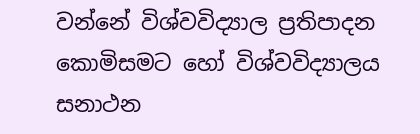වන්නේ විශ්වවිද්‍යාල ප්‍රතිපාදන කොමිසමට හෝ විශ්වවිද්‍යාලය සනාථන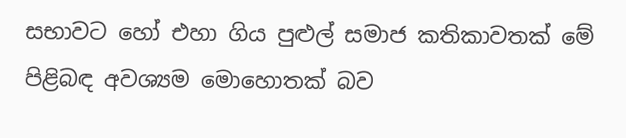සභාවට හෝ එහා ගිය පුළුල් සමාජ කතිකාවතක් මේ පිළිබඳ අවශ්‍යම මොහොතක් බව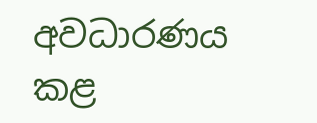අවධාරණය කළ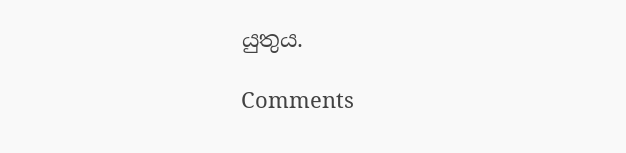යුතුය.

Comments